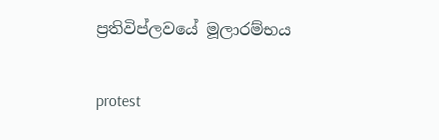ප්‍රතිවිප්ලවයේ මූලාරම්භය

protest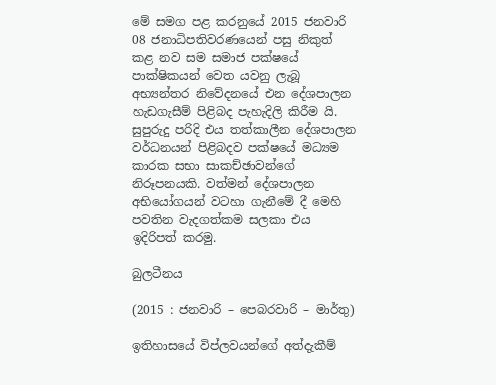මේ සමග පළ කරනුයේ 2015 ජනවාරි 08 ජනාධිපතිවරණයෙන් පසු නිකුත් කළ නව සම සමාජ පක්ෂයේ පාක්ෂිකයන් වෙත යවනු ලැබූ අභ්‍යන්තර නිවේදනයේ එන දේශපාලන හැඩගැසීම් පිළිබද පැහැදිලි කිරීම යි. සුපුරුදු පරිදි එය තත්කාලීන දේශපාලන වර්ධනයන් පිළිබදව පක්ෂයේ මධ්‍යම කාරක සභා සාකච්ඡාවන්ගේ නිරූපනයකි. වත්මන් දේශපාලන අභියෝගයන් වටහා ගැනීමේ දී මෙහි පවතින වැදගත්කම සලකා එය ඉදිරිපත් කරමු.

බුලටීනය

(2015 : ජනවාරි – පෙබරවාරි – මාර්තු)

ඉතිහාසයේ විප්ලවයන්ගේ අත්දැකීම්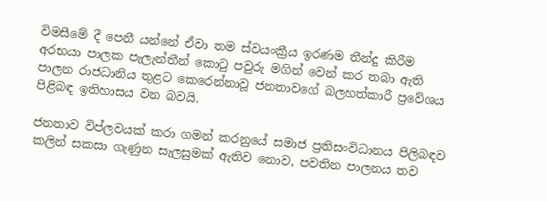විමසීමේ දී පෙනී යන්නේ ඒවා තම ස්වයංක්‍රීය ඉරණම තීන්දු කිරීම අරභයා පාලක පැලැන්තීන් කොටු පවුරු මගින් වෙන් කර තබා ඇති පාලන රාජධානිය තුළට කෙරෙන්නාවූ ජනතාවගේ බලහත්කාරී ප්‍රවේශය පිළිබඳ ඉතිහාසය වන බවයි.

ජනතාව විප්ලවයක් කරා ගමන් කරනුයේ සමාජ ප්‍රතිසංවිධානය පිලිබඳව කලින් සකසා ගැණුන සැලසුමක් ඇතිව නොව, පවතින පාලනය තව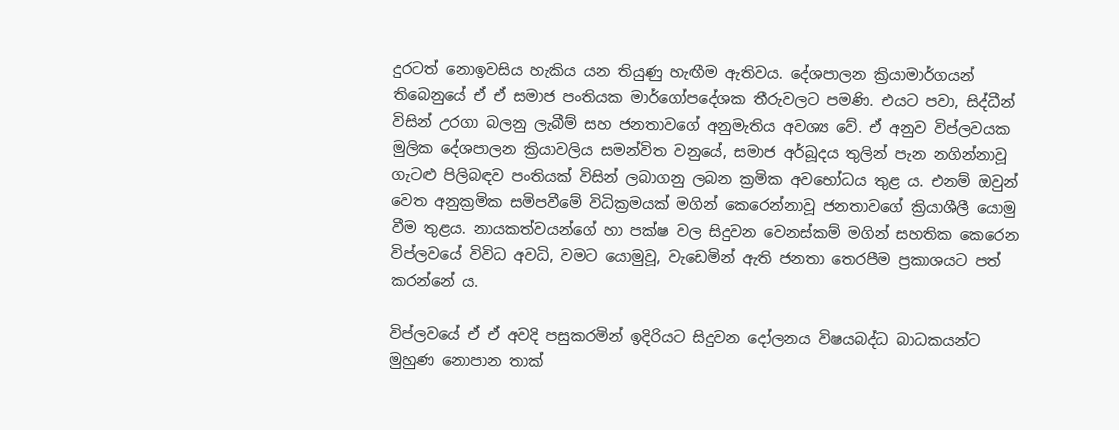දුරටත් නොඉවසිය හැකිය යන තියුණු හැඟීම ඇතිවය. දේශපාලන ක්‍රියාමාර්ගයන් තිබෙනුයේ ඒ ඒ සමාජ පංතියක මාර්ගෝපදේශක තීරුවලට පමණි. එයට පවා, සිද්ධීන් විසින් උරගා බලනු ලැබීම් සහ ජනතාවගේ අනුමැතිය අවශ්‍ය වේ. ඒ අනුව විප්ලවයක මුලික දේශපාලන ක්‍රියාවලිය සමන්විත වනුයේ, සමාජ අර්බූදය තුලින් පැන නගින්නාවූ ගැටළු පිලිබඳව පංතියක් විසින් ලබාගනු ලබන ක්‍රමික අවභෝධය තුළ ය. එනම් ඔවුන් වෙත අනුක්‍රමික සමිපවීමේ විධික්‍රමයක් මගින් කෙරෙන්නාවූ ජනතාවගේ ක්‍රියාශීලී යොමු වීම තුළය. නායකත්වයන්ගේ හා පක්ෂ වල සිදුවන වෙනස්කම් මගින් සහතික කෙරෙන විප්ලවයේ විවිධ අවධි, වමට යොමුවූ, වැඩෙමින් ඇති ජනතා තෙරපීම ප්‍රකාශයට පත් කරන්නේ ය.

විප්ලවයේ ඒ ඒ අවදි පසුකරමින් ඉදිරියට සිදුවන දෝලනය විෂයබද්ධ බාධකයන්ට මුහුණ නොපාන තාක්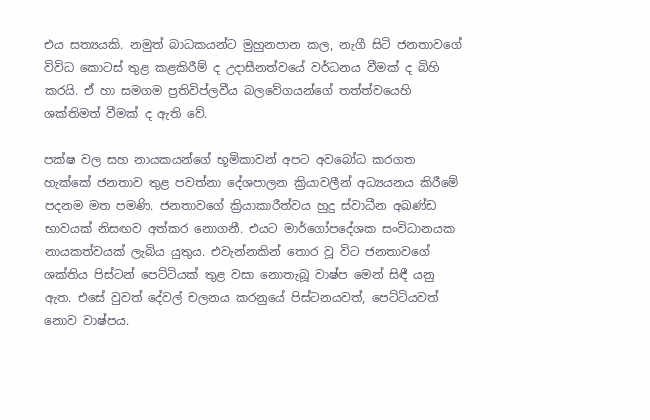එය සත්‍යයකි. නමුත් බාධකයන්ට මුහුනපාන කල, නැගී සිටි ජනතාවගේ විවිධ කොටස් තුළ කළකිරීම් ද උදාසීනත්වයේ වර්ධනය වීමක් ද බිහි කරයි. ඒ හා සමගම ප්‍රතිවිප්ලවීය බලවේගයන්ගේ තත්ත්වයෙහි ශක්තිමත් වීමක් ද ඇති වේ.

පක්ෂ වල සහ නායකයන්ගේ භූමිකාවන් අපට අවබෝධ කරගත හැක්කේ ජනතාව තුළ පවත්නා දේශපාලන ක්‍රියාවලීන් අධ්‍යයනය කිරීමේ පදනම මත පමණි. ජනතාවගේ ක්‍රියාකාරීත්වය හුදු ස්වාධීන අඛණ්ඩ භාවයක් නිසඟව අත්කර නොගනී. එයට මාර්ගෝපදේශක සංවිධානයක නායකත්වයක් ලැබිය යුතුය. එවැන්නකින් තොර වූ විට ජනතාවගේ ශක්තිය පිස්ටන් පෙට්ටියක් තුළ වසා නොතැබූ වාෂ්ප මෙන් සිඳී යනු ඇත. එසේ වුවත් දේවල් චලනය කරනුයේ පිස්ටනයවත්, පෙට්ටියවත් නොව වාෂ්පය.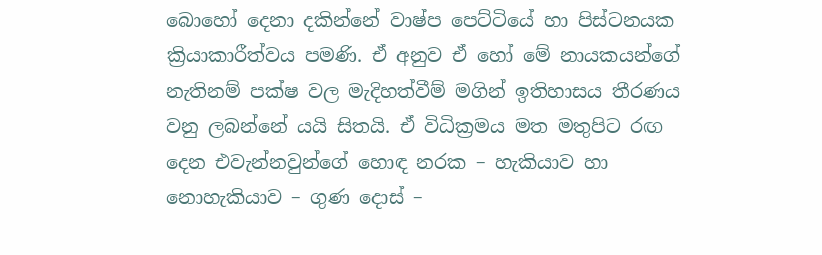බොහෝ දෙනා දකින්නේ වාෂ්ප පෙට්ටියේ හා පිස්ටනයක ක්‍රියාකාරීත්වය පමණි. ඒ අනුව ඒ හෝ මේ නායකයන්ගේ නැතිනම් පක්ෂ වල මැදිහත්වීම් මගින් ඉතිහාසය තීරණය වනු ලබන්නේ යයි සිතයි. ඒ විධික්‍රමය මත මතුපිට රඟ දෙන එවැන්නවුන්ගේ හොඳ නරක – හැකියාව හා නොහැකියාව – ගුණ දොස් –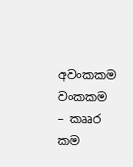අවංකකම වංකකම – කෲර කම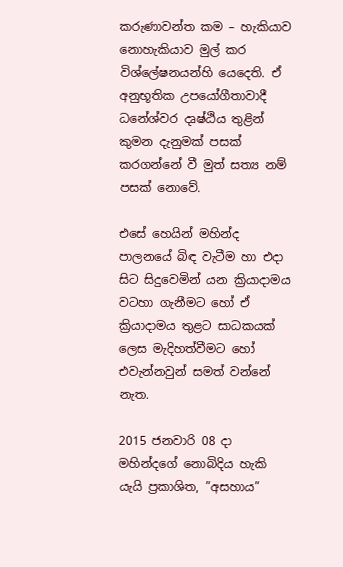කරුණාවන්ත කම – හැකියාව නොහැකියාව මුල් කර විශ්ලේෂනයන්හි යෙදෙති. ඒ අනුභූතික උපයෝගීතාවාදී ධනේශ්වර දෘෂ්ඨිය තුළින් කුමන දැනුමක් පසක් කරගන්නේ වී මුත් සත්‍ය නම් පසක් නොවේ.

එසේ හෙයින් මහින්ද පාලනයේ බිඳ වැටීම හා එදා සිට සිදුවෙමින් යන ක්‍රියාදාමය වටහා ගැනීමට හෝ ඒ ක්‍රියාදාමය තුළට සාධකයක් ලෙස මැදිහත්වීමට හෝ එවැන්නවුන් සමත් වන්නේ නැත.

2015 ජනවාරි 08 දා මහින්දගේ නොබිදිය හැකි යැයි ප්‍රකාශිත, ”අසහාය”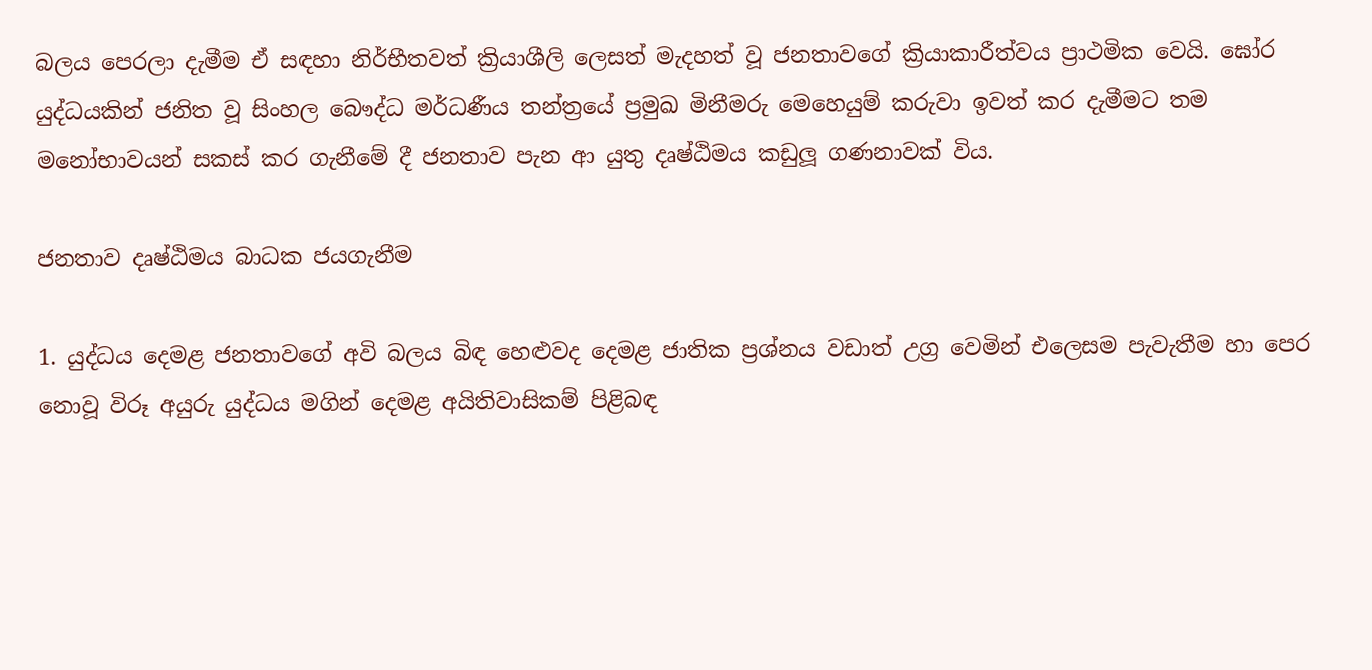බලය පෙරලා දැමීම ඒ සඳහා නිර්භීතවත් ක්‍රියාශීලි ලෙසත් මැදහත් වූ ජනතාවගේ ක්‍රියාකාරීත්වය ප්‍රාථමික වෙයි. ඝෝර යුද්ධයකින් ජනිත වූ සිංහල බෞද්ධ මර්ධණීය තන්ත්‍රයේ ප්‍රමුඛ මිනීමරු මෙහෙයුම් කරුවා ඉවත් කර දැමීමට තම මනෝභාවයන් සකස් කර ගැනීමේ දී ජනතාව පැන ආ යුතු දෘෂ්ඨිමය කඩුලූ ගණනාවක් විය.

ජනතාව දෘෂ්ඨිමය බාධක ජයගැනීම

1. යුද්ධය දෙමළ ජනතාවගේ අවි බලය බිඳ හෙළුවද දෙමළ ජාතික ප්‍රශ්නය වඩාත් උග්‍ර වෙමින් එලෙසම පැවැතීම හා පෙර නොවූ විරූ අයුරු යුද්ධය මගින් දෙමළ අයිතිවාසිකම් පිළිබඳ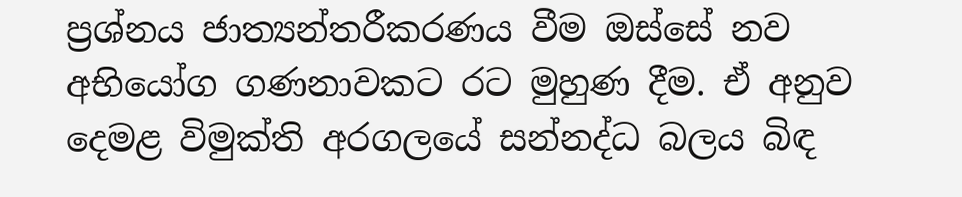ප්‍රශ්නය ජාත්‍යන්තරීකරණය වීම ඔස්සේ නව අභියෝග ගණනාවකට රට මුහුණ දීම. ඒ අනුව දෙමළ විමුක්ති අරගලයේ සන්නද්ධ බලය බිඳ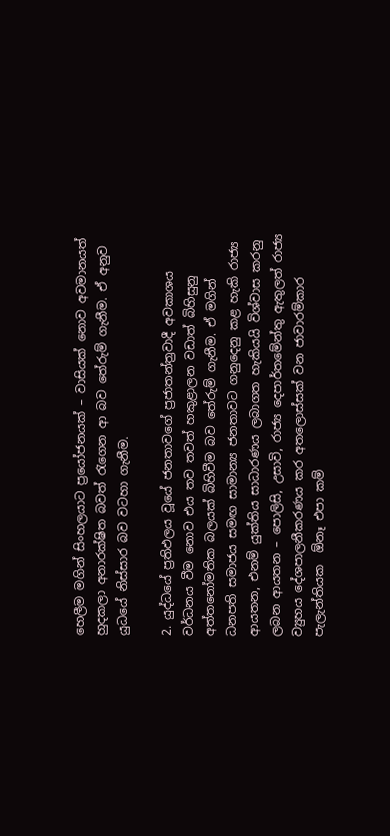හෙලීම මගින් සිංහලයාට ප්‍රයෝජනයක් – වාසියක් නොව අවමානයත් හුදකලා අනාරක්ෂිත බවත් රැගෙන ආ බව තේරුම් ගැනීම. ඒ අනුව යුධයේ නිස්සාර බව වටහා ගැනීම.

2. යුද්ධයේ ප්‍රතිඵලය වූයේ ජනතාවගේ ප්‍රජාතන්ත්‍රවාදී අවකාශය වර්ධනය වීම නොව එය තව තවත් හකුළාලන වඩාත් බිහිසුනු අත්තනෝමතික බලයක් බිහිවීම බව තේරුම් ගැනීම. ඒ මගින් ධනපති සමාජය සමඟ සාමාන්‍ය ජනතාවට ගනුදෙනු කළ හැකි රාජ්‍ය ආයතන, එනම් යුක්තිය සාධාරණය ලබාගත හැකියයි විශ්වාස කරනු ලබන ආයතන – පොලිසි, උසාවි, රාජ්‍ය දෙපාර්තමේන්තු ඇතුලත් රාජ්‍ය ව්‍යුහය දේශපාලනීකරණය කර අතලොස්සක් වන ජාවාරම්කාර පැලැන්තියක  ඕනෑ එපා කම්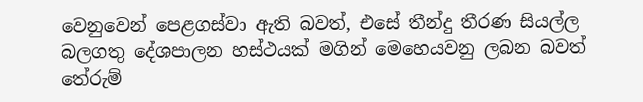වෙනුවෙන් පෙළගස්වා ඇති බවත්, එසේ තීන්දු තීරණ සියල්ල බලගතු දේශපාලන හස්ථයක් මගින් මෙහෙයවනු ලබන බවත් තේරුම්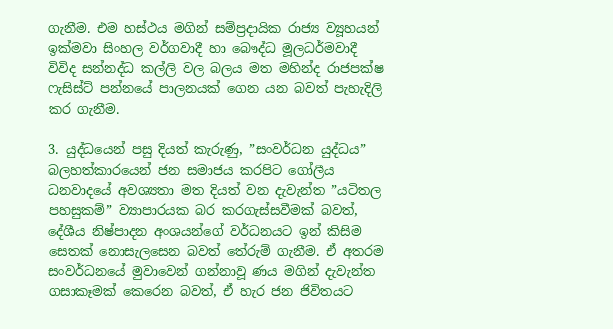ගැනීම. එම හස්ථය මගින් සම්ප්‍රදායික රාජ්‍ය ව්‍යූහයන් ඉක්මවා සිංහල වර්ගවාදී හා බෞද්ධ මූලධර්මවාදී විවිද සන්නද්ධ කල්ලි වල බලය මත මහින්ද රාජපක්ෂ ෆැසිස්ට් පන්නයේ පාලනයක් ගෙන යන බවත් පැහැදිලි කර ගැනීම.

3. යුද්ධයෙන් පසු දියත් කැරුණු, ”සංවර්ධන යුද්ධය” බලහත්කාරයෙන් ජන සමාජය කරපිට ගෝලීය ධනවාදයේ අවශ්‍යතා මත දියත් වන දැවැන්ත ”යටිතල පහසුකම්” ව්‍යාපාරයක බර කරගැස්සවීමක් බවත්, දේශීය නිෂ්පාදන අංශයන්ගේ වර්ධනයට ඉන් කිසිම සෙතක් නොසැලසෙන බවත් තේරුම් ගැනීම. ඒ අතරම සංවර්ධනයේ මුවාවෙන් ගන්නාවූ ණය මගින් දැවැන්ත ගසාකෑමක් කෙරෙන බවත්, ඒ හැර ජන ජිවිතයට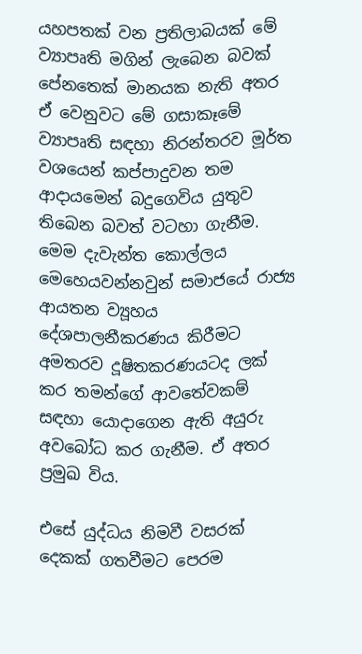යහපතක් වන ප්‍රතිලාබයක් මේ ව්‍යාපෘති මගින් ලැබෙන බවක් පේනතෙක් මානයක නැති අතර ඒ වෙනුවට මේ ගසාකෑමේ ව්‍යාපෘති සඳහා නිරන්තරව මූර්ත වශයෙන් කප්පාදුවන තම ආදායමෙන් බදුගෙවිය යුතුව තිබෙන බවත් වටහා ගැනීම. මෙම දැවැන්ත කොල්ලය මෙහෙයවන්නවුන් සමාජයේ රාජ්‍ය ආයතන ව්‍යූහය දේශපාලනීකරණය කිරීමට අමතරව දූෂිතකරණයටද ලක් කර තමන්ගේ ආවතේවකම් සඳහා යොදාගෙන ඇති අයුරු අවබෝධ කර ගැනීම. ඒ අතර ප්‍රමුඛ විය.

එසේ යුද්ධය නිමවී වසරක් දෙකක් ගතවීමට පෙරම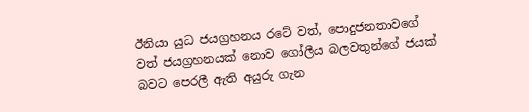ඊනියා යුධ ජයග්‍රහනය රටේ වත්, පොදුජනතාවගේ වත් ජයග්‍රහනයක් නොව ගෝලීය බලවතුන්ගේ ජයක් බවට පෙරලී ඇති අයුරු ගැන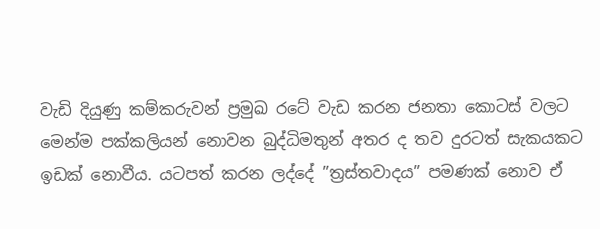වැඩි දියුණු කම්කරුවන් ප්‍රමුඛ රටේ වැඩ කරන ජනතා කොටස් වලට මෙන්ම පක්කලියන් නොවන බුද්ධිමතුන් අතර ද තව දුරටත් සැකයකට ඉඩක් නොවීය. යටපත් කරන ලද්දේ ”ත්‍රස්තවාදය” පමණක් නොව ඒ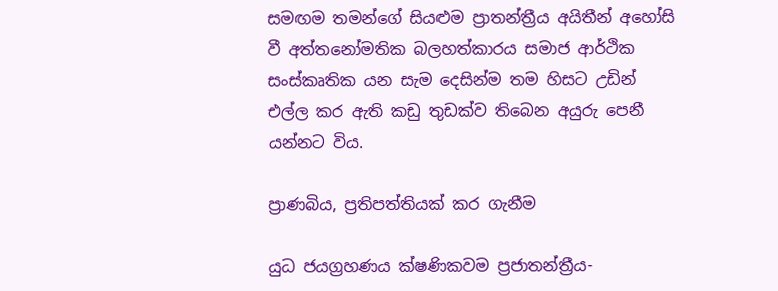සමඟම තමන්ගේ සියළුම ප්‍රාතන්ත්‍රීය අයිතීන් අහෝසි වී අත්තනෝමතික බලහත්කාරය සමාජ ආර්ථික සංස්කෘතික යන සැම දෙසින්ම තම හිසට උඩින් එල්ල කර ඇති කඩු තුඩක්ව තිබෙන අයුරු පෙනී යන්නට විය.

ප්‍රාණබිය, ප්‍රතිපත්තියක් කර ගැනීම

යුධ ජයග්‍රහණය ක්ෂණිකවම ප්‍රජාතන්ත්‍රීය-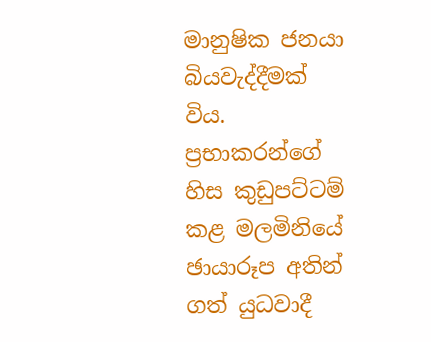මානුෂික ජනයා බියවැද්දීමක් විය. ප්‍රභාකරන්ගේ හිස කුඩුපට්ටම් කළ මලමිනියේ ඡායාරූප අතින් ගත් යුධවාදී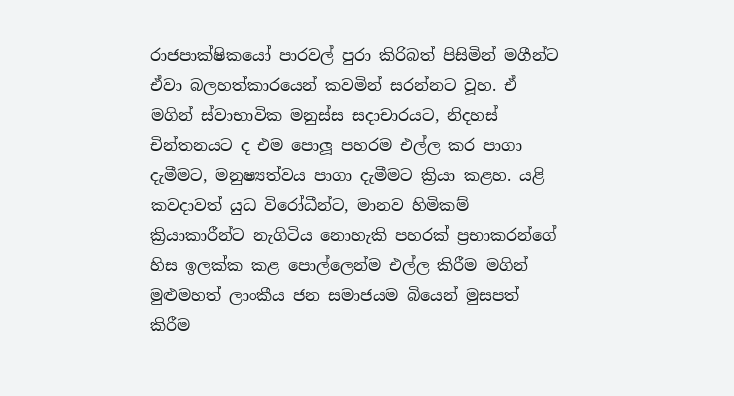රාජපාක්ෂිකයෝ පාරවල් පුරා කිරිබත් පිසිමින් මගීන්ට ඒවා බලහත්කාරයෙන් කවමින් සරන්නට වූහ. ඒ මගින් ස්වාභාවික මනුස්ස සදාචාරයට, නිදහස් චින්තනයට ද එම පොලූ පහරම එල්ල කර පාගා දැමීමට, මනුෂ්‍යත්වය පාගා දැමීමට ක්‍රියා කළහ. යළි කවදාවත් යුධ විරෝධීන්ට, මානව හිමිකම් ක්‍රියාකාරීන්ට නැගිටිය නොහැකි පහරක් ප්‍රභාකරන්ගේ හිස ඉලක්ක කළ පොල්ලෙන්ම එල්ල කිරීම මගින් මුළුමහත් ලාංකීය ජන සමාජයම බියෙන් මුසපත් කිරීම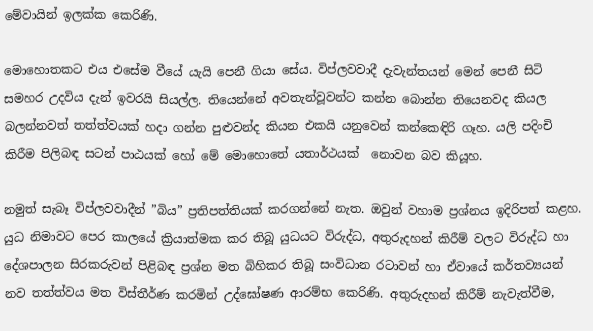මේවායින් ඉලක්ක කෙරිණි.

මොහොතකට එය එසේම වීයේ යැයි පෙනී ගියා සේය. විප්ලවවාදී දැවැන්තයන් මෙන් පෙනී සිටි සමහර උදවිය දැන් ඉවරයි සියල්ල. තියෙන්නේ අවතැන්වූවන්ට කන්න බොන්න තියෙනවද කියල බලන්නවත් තත්ත්වයක් හදා ගන්න පුළුවන්ද කියන එකයි යනුවෙන් කන්කෙඳිරි ගෑහ. යලි පදිංචි කිරීම පිලිබඳ සටන් පාඨයක් හෝ මේ මොහොතේ යතාර්ථයක්  නොවන බව කියූහ.

නමුත් සැබෑ විප්ලවවාදීන් ”බිය” ප්‍රතිපත්තියක් කරගන්නේ නැත. ඔවුන් වහාම ප්‍රශ්නය ඉදිරිපත් කළහ. යුධ නිමාවට පෙර කාලයේ ක්‍රියාත්මක කර තිබූ යුධයට විරුද්ධ, අතුරුදහන් කිරීම් වලට විරුද්ධ හා දේශපාලන සිරකරුවන් පිළිබඳ ප්‍රශ්න මත බිහිකර තිබූ සංවිධාන රටාවන් හා ඒවායේ කර්තව්‍යයන් නව තත්ත්වය මත විස්තීර්ණ කරමින් උද්ඝෝෂණ ආරම්භ කෙරිණි. අතුරුදහන් කිරීම් නැවැත්වීම,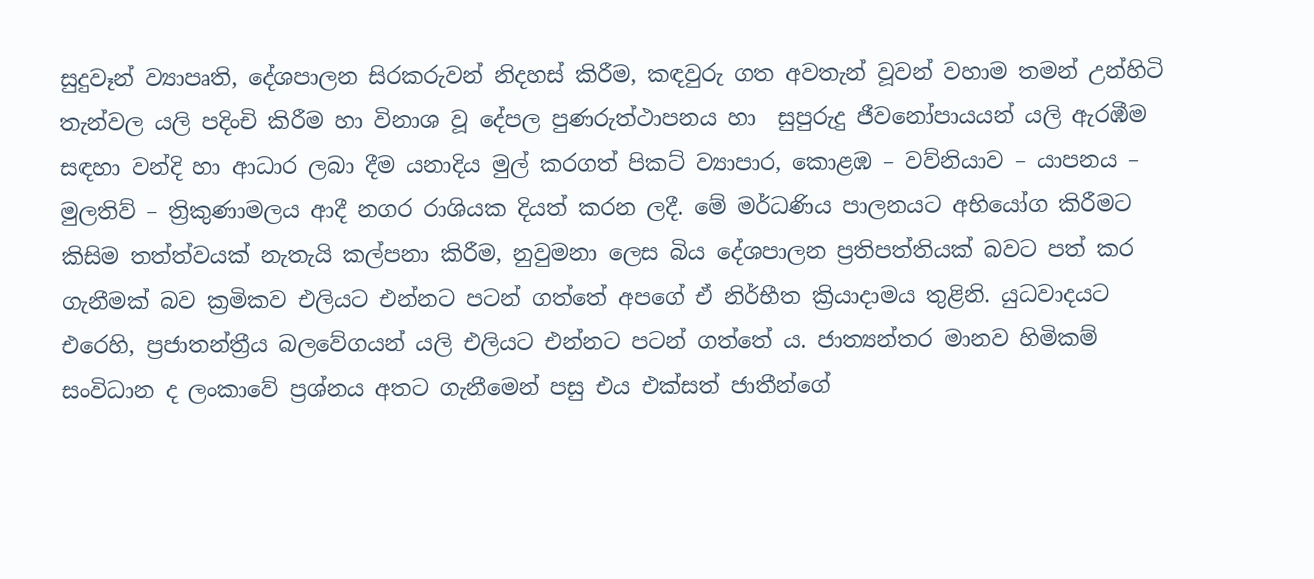සුදුවෑන් ව්‍යාපෘති, දේශපාලන සිරකරුවන් නිදහස් කිරීම, කඳවුරු ගත අවතැන් වූවන් වහාම තමන් උන්හිටි තැන්වල යලි පදිංචි කිරීම හා විනාශ වූ දේපල පුණරුත්ථාපනය හා  සුපුරුදු ජීවනෝපායයන් යලි ඇරඹීම සඳහා වන්දි හා ආධාර ලබා දීම යනාදිය මුල් කරගත් පිකට් ව්‍යාපාර, කොළඹ – වව්නියාව – යාපනය – මුලතිව් – ත්‍රිකුණාමලය ආදී නගර රාශියක දියත් කරන ලදී. මේ මර්ධණිය පාලනයට අභියෝග කිරීමට කිසිම තත්ත්වයක් නැතැයි කල්පනා කිරීම, නුවුමනා ලෙස බිය දේශපාලන ප්‍රතිපත්තියක් බවට පත් කර ගැනීමක් බව ක්‍රමිකව එලියට එන්නට පටන් ගත්තේ අපගේ ඒ නිර්භීත ක්‍රියාදාමය තුළිනි. යුධවාදයට එරෙහි, ප්‍රජාතන්ත්‍රීය බලවේගයන් යලි එලියට එන්නට පටන් ගත්තේ ය. ජාත්‍යන්තර මානව හිමිකම් සංවිධාන ද ලංකාවේ ප්‍රශ්නය අතට ගැනීමෙන් පසු එය එක්සත් ජාතීන්ගේ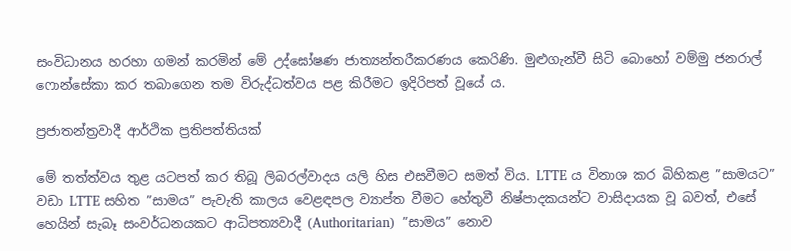සංවිධානය හරහා ගමන් කරමින් මේ උද්ඝෝෂණ ජාත්‍යන්තරීකරණය කෙරිණි. මුළුගැන්වී සිටි බොහෝ වම්මු ජනරාල් ෆොන්සේකා කර තබාගෙන තම විරුද්ධත්වය පළ කිරීමට ඉදිරිපත් වූයේ ය.

ප්‍රජාතන්ත්‍රවාදී ආර්ථික ප්‍රතිපත්තියක්

මේ තත්ත්වය තුළ යටපත් කර තිබූ ලිබරල්වාදය යලි හිස එසවීමට සමත් විය. LTTE ය විනාශ කර බිහිකළ ”සාමයට” වඩා LTTE සහිත ”සාමය” පැවැති කාලය වෙළඳපල ව්‍යාප්ත වීමට හේතුවී නිෂ්පාදකයන්ට වාසිදායක වූ බවත්, එසේ හෙයින් සැබෑ සංවර්ධනයකට ආධිපත්‍යවාදී (Authoritarian)  ”සාමය” නොව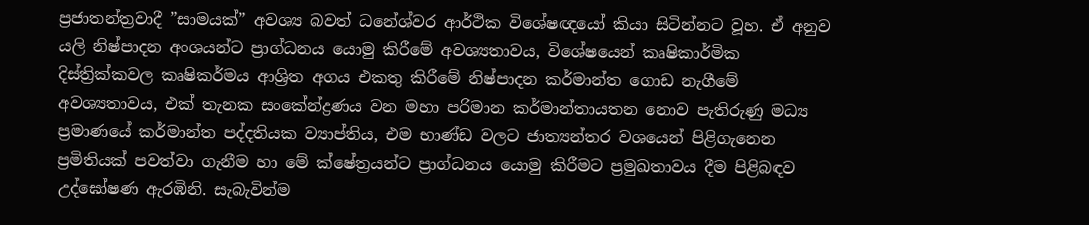ප්‍රජාතන්ත්‍රවාදී ”සාමයක්” අවශ්‍ය බවත් ධනේශ්වර ආර්ථික විශේෂඥයෝ කියා සිටින්නට වූහ. ඒ අනුව යලි නිෂ්පාදන අංශයන්ට ප්‍රාග්ධනය යොමු කිරීමේ අවශ්‍යතාවය, විශේෂයෙන් කෘෂිකාර්මික දිස්ත්‍රික්කවල කෘෂිකර්මය ආශ්‍රිත අගය එකතු කිරීමේ නිෂ්පාදන කර්මාන්ත ගොඩ නැගීමේ අවශ්‍යතාවය, එක් තැනක සංකේන්ද්‍රණය වන මහා පරිමාන කර්මාන්තායතන නොව පැතිරුණු මධ්‍ය ප්‍රමාණයේ කර්මාන්ත පද්දතියක ව්‍යාප්තිය, එම භාණ්ඩ වලට ජාත්‍යන්තර වශයෙන් පිළිගැනෙන ප්‍රමිතියක් පවත්වා ගැනීම හා මේ ක්ෂේත්‍රයන්ට ප්‍රාග්ධනය යොමු කිරීමට ප්‍රමුඛතාවය දීම පිළිබඳව උද්ඝෝෂණ ඇරඹිනි. සැබැවින්ම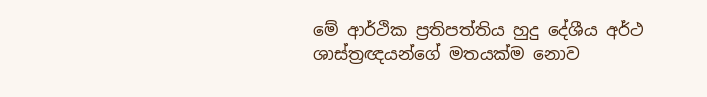මේ ආර්ථික ප්‍රතිපත්තිය හුදු දේශීය අර්ථ ශාස්ත්‍රඥයන්ගේ මතයක්ම නොව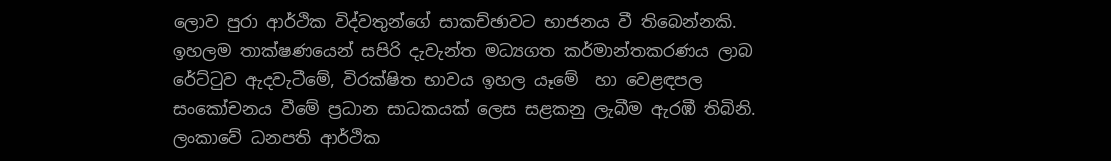ලොව පුරා ආර්ථික විද්වතුන්ගේ සාකච්ඡාවට භාජනය වී තිබෙන්නකි. ඉහලම තාක්ෂණයෙන් සපිරි දැවැන්ත මධ්‍යගත කර්මාන්තකරණය ලාබ රේට්ටුව ඇදවැටීමේ, විරක්ෂිත භාවය ඉහල යෑමේ  හා වෙළඳපල සංකෝචනය වීමේ ප්‍රධාන සාධකයක් ලෙස සළකනු ලැබීම ඇරඹී තිබිනි. ලංකාවේ ධනපති ආර්ථික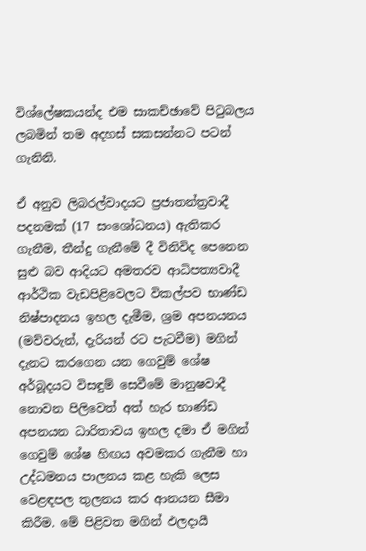විශ්ලේෂකයන්ද එම සාකච්ඡාවේ පිටුබලය ලබමින් තම අදහස් සකසන්නට පටන් ගැනිනි.

ඒ අනුව ලිබරල්වාදයට ප්‍රජාතන්ත්‍රවාදී පදනමක් (17 සංශෝධනය) ඇතිකර ගැනීම, තීන්දු ගැනීමේ දී විනිවිද පෙනෙන සුළු බව ආදියට අමතරව ආධිපත්‍යවාදී ආර්ථික වැඩපිළිවෙලට විකල්පව භාණ්ඩ නිෂ්පාදනය ඉහල දැමීම, ශ්‍රම අපනයනය (මව්වරුන්, දැරියන් රට පැටවීම) මගින් දැනට කරගෙන යන ගෙවුම් ශේෂ අර්බූදයට විසඳුම් සෙවීමේ මානුෂවාදී නොවන පිලිවෙත් අත් හැර භාණ්ඩ අපනයන ධාරිතාවය ඉහල දමා ඒ මගින් ගෙවුම් ශේෂ හිඟය අවමකර ගැනීම හා උද්ධමනය පාලනය කළ හැකි ලෙස වෙළඳපල තුලනය කර ආනයන සීමා කිරීම. මේ පිළිවත මගින් ඵලදායී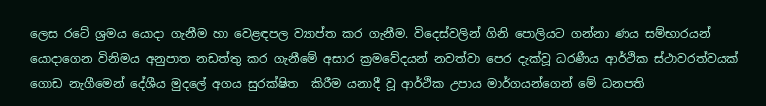ලෙස රටේ ශ්‍රමය යොදා ගැනීම හා වෙළඳපල ව්‍යාප්ත කර ගැනීම. විදෙස්වලින් ගිනි පොලියට ගන්නා ණය සම්භාරයන් යොදාගෙන විනිමය අනුපාත නඩත්තු කර ගැනීමේ අසාර ක්‍රමවේදයන් නවත්වා පෙර දැක්වූ ධරණීය ආර්ථික ස්ථාවරත්වයක් ගොඩ නැගීමෙන් දේශීය මුදලේ අගය සුරක්ෂිත  කිරීම යනාදී වූ ආර්ථික උපාය මාර්ගයන්ගෙන් මේ ධනපති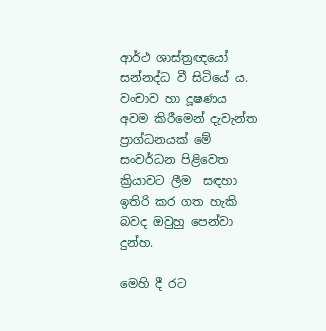ආර්ථ ශාස්ත්‍රඥයෝ සන්නද්ධ වී සිටියේ ය. වංචාව හා දූෂණය අවම කිරීමෙන් දැවැන්ත ප්‍රාග්ධනයක් මේ සංවර්ධන පිළිවෙත ක්‍රියාවට ලීම  සඳහා ඉතිරි කර ගත හැකි බවද ඔවුහු පෙන්වා දුන්හ.

මෙහි දී රට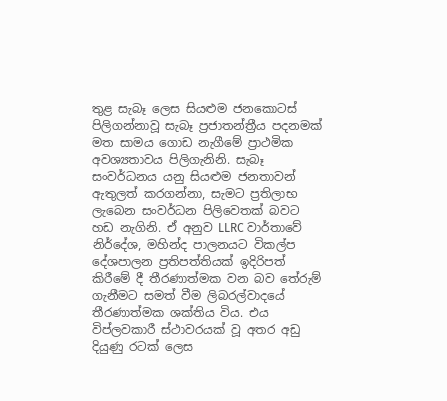තුළ සැබෑ ලෙස සියළුම ජනකොටස් පිලිගන්නාවූ සැබෑ ප්‍රජාතන්ත්‍රීය පදනමක් මත සාමය ගොඩ නැගීමේ ප්‍රාථමික අවශ්‍යතාවය පිලිගැනිනි. සැබෑ සංවර්ධනය යනු සියළුම ජනතාවන් ඇතුලත් කරගන්නා, සැමට ප්‍රතිලාභ ලැබෙන සංවර්ධන පිලිවෙතක් බවට හඩ නැගිනි. ඒ අනුව LLRC වාර්තාවේ නිර්දේශ, මහින්ද පාලනයට විකල්ප දේශපාලන ප්‍රතිපත්තියක් ඉදිරිපත් කිරීමේ දී තීරණාත්මක වන බව තේරුම් ගැනීමට සමත් වීම ලිබරල්වාදයේ තීරණාත්මක ශක්තිය විය. එය විප්ලවකාරී ස්ථාවරයක් වූ අතර අඩු දියුණු රටක් ලෙස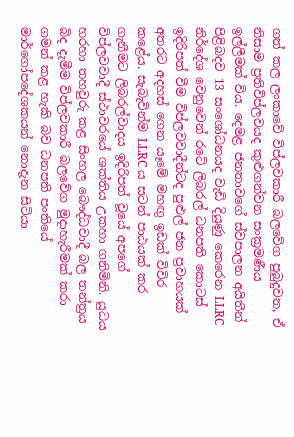ගත් කල ලංකාවේ විප්ලවකාරී බලවේග පුබුදුවන, ඒ නිසාම ප්‍රතිවිප්ලවයද කුළුගන්වන සංක්‍රමණීය ඉල්ලීමක් විය. දෙමළ ජනතාවගේ ස්වපාලන අයිතීන් පිළිබදව 13 සංශෝධනයද වැඩි දියුණු කෙරෙන LLRC නිර්දේශ වෙනුවෙන් රටේ ලිබරල් ධනපති කොටස් ඉදිරිපත් වීම විප්ලවවාදීන්ටද පුළුල් ජන ප්‍රවාහයක් අතරට අදහස් ගෙන යෑමේ මහඟු ඉඩක් විවිර කළේය. සැබැවින්ම LLRC ය සටන් පාඨයක් කර ගැනීමට ලිබරල්වාදය ඉදිරිපත් වූයේ අපගේ විප්ලවවාදී ස්ථාවරයේ ශක්තිය උකහා ගනිමිනි. යුධය හරහා තහවුරු කළ සිංහල බෞද්ධවාදී බල තන්ත්‍රය බිද දැමීම විප්ලවකාරී බලවේග මුදාහැරීමක් කරා ගමන් කළ හැකි බව ධනපති පංතියේ මාර්ගෝපදේශකයන් නොදැන සිටියා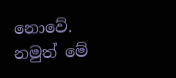නොවේ. නමුත් මේ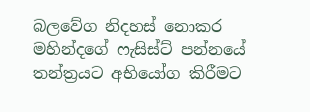බලවේග නිදහස් නොකර මහින්දගේ ෆැසිස්ට් පන්නයේ තන්ත්‍රයට අභියෝග කිරීමට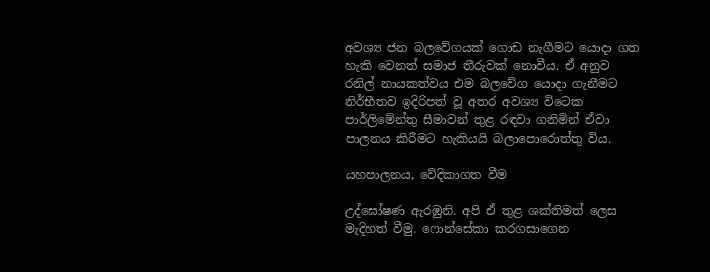අවශ්‍ය ජන බලවේගයක් ගොඩ නැගීමට යොදා ගත හැකි වෙනත් සමාජ තීරුවක් නොවීය. ඒ අනුව රනිල් නායකත්වය එම බලවේග යොදා ගැනීමට නිර්භීතව ඉදිරිපත් වූ අතර අවශ්‍ය විටෙක පාර්ලිමේන්තු සීමාවන් තුළ රඳවා ගනිමින් ඒවා පාලනය කිරීමට හැකියයි බලාපොරොත්තු විය.

යහපාලනය, වේදිකාගත වීම

උද්ඝෝෂණ ඇරඹුනි. අපි ඒ තුළ ශක්තිමත් ලෙස මැදිහත් වීමු. ෆොන්සේකා කරගසාගෙන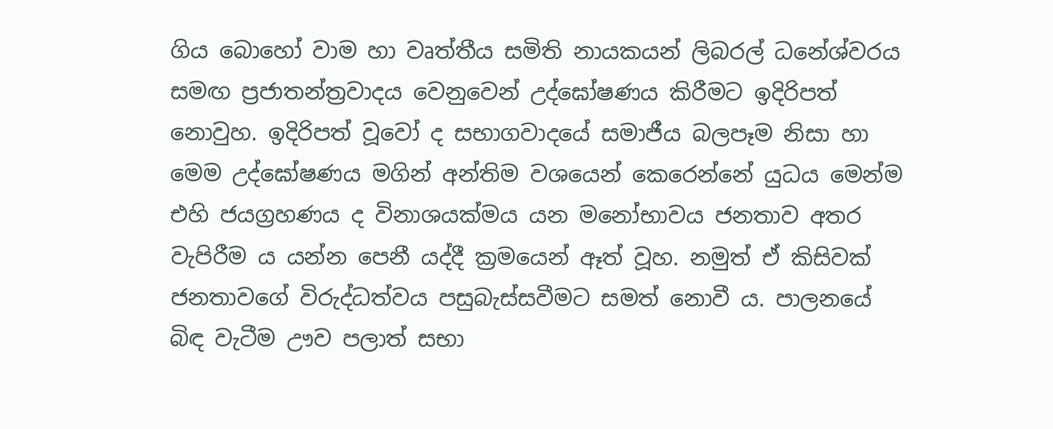ගිය බොහෝ වාම හා වෘත්තීය සමිති නායකයන් ලිබරල් ධනේශ්වරය සමඟ ප්‍රජාතන්ත්‍රවාදය වෙනුවෙන් උද්ඝෝෂණය කිරීමට ඉදිරිපත් නොවුහ. ඉදිරිපත් වූවෝ ද සභාගවාදයේ සමාජීය බලපෑම නිසා හා මෙම උද්ඝෝෂණය මගින් අන්තිම වශයෙන් කෙරෙන්නේ යුධය මෙන්ම එහි ජයග්‍රහණය ද විනාශයක්මය යන මනෝභාවය ජනතාව අතර වැපිරීම ය යන්න පෙනී යද්දී ක්‍රමයෙන් ඈත් වූහ. නමුත් ඒ කිසිවක් ජනතාවගේ විරුද්ධත්වය පසුබැස්සවීමට සමත් නොවී ය. පාලනයේ බිඳ වැටීම ඌව පලාත් සභා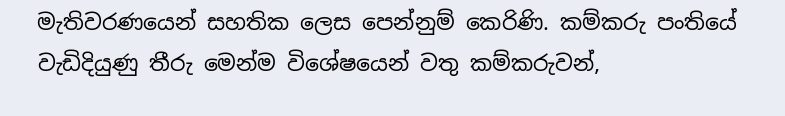මැතිවරණයෙන් සහතික ලෙස පෙන්නුම් කෙරිණි. කම්කරු පංතියේ වැඩිදියුණු තීරු මෙන්ම විශේෂයෙන් වතු කම්කරුවන්,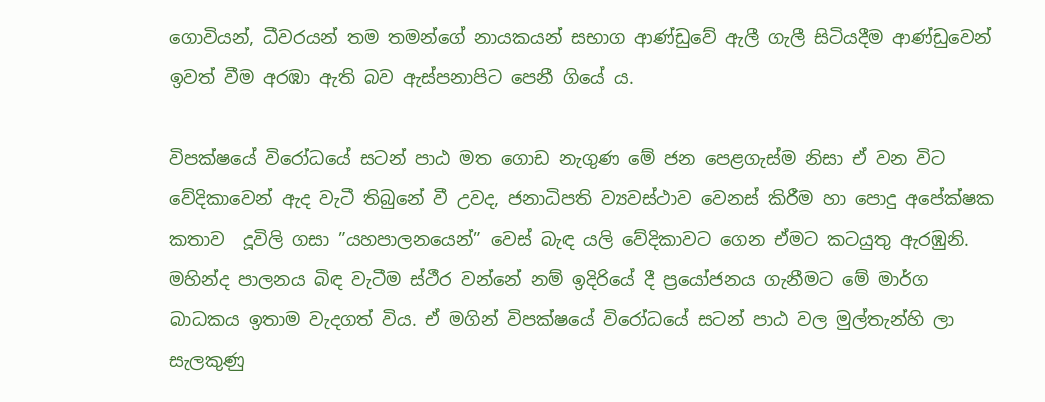ගොවියන්, ධීවරයන් තම තමන්ගේ නායකයන් සභාග ආණ්ඩුවේ ඇලී ගැලී සිටියදීම ආණ්ඩුවෙන් ඉවත් වීම අරඹා ඇති බව ඇස්පනාපිට පෙනී ගියේ ය.

විපක්ෂයේ විරෝධයේ සටන් පාඨ මත ගොඩ නැගුණ මේ ජන පෙළගැස්ම නිසා ඒ වන විට වේදිකාවෙන් ඇද වැටී තිබුනේ වී උවද, ජනාධිපති ව්‍යවස්ථාව වෙනස් කිරීම හා පොදු අපේක්ෂක කතාව  දූවිලි ගසා ”යහපාලනයෙන්” වෙස් බැඳ යලි වේදිකාවට ගෙන ඒමට කටයුතු ඇරඹුනි. මහින්ද පාලනය බිඳ වැටීම ස්ථීර වන්නේ නම් ඉදිරියේ දී ප්‍රයෝජනය ගැනීමට මේ මාර්ග බාධකය ඉතාම වැදගත් විය. ඒ මගින් විපක්ෂයේ විරෝධයේ සටන් පාඨ වල මුල්තැන්හි ලා සැලකුණු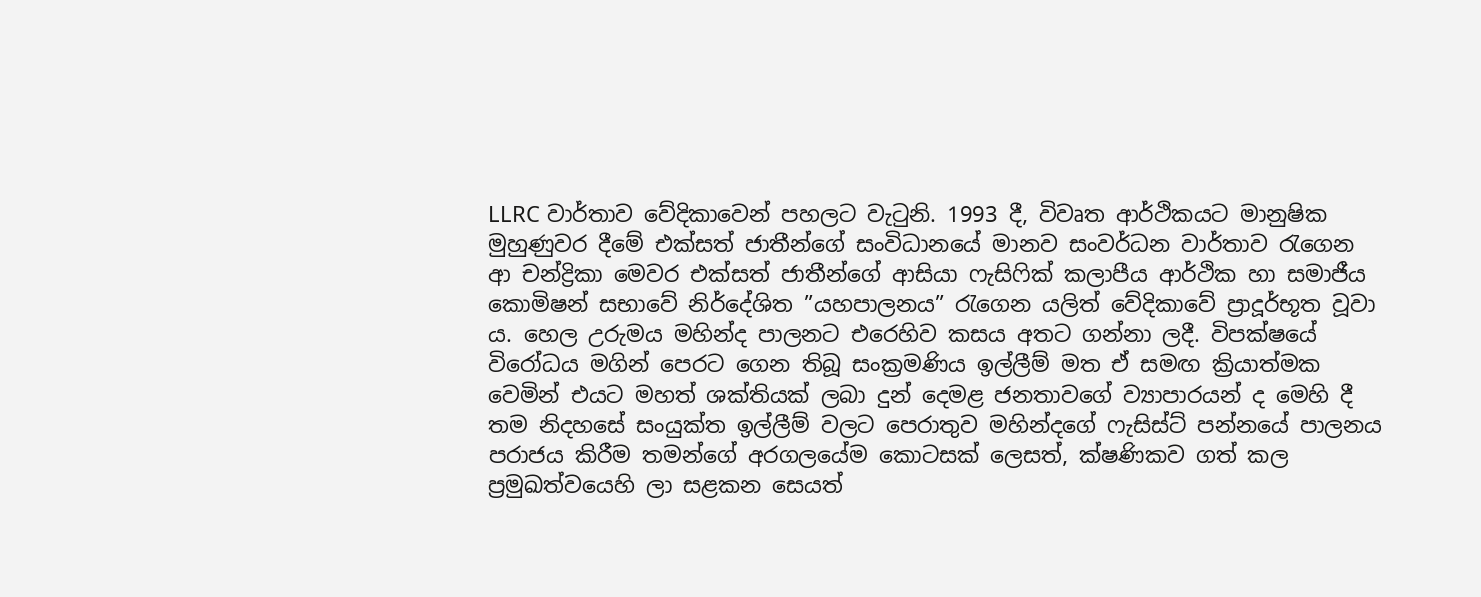LLRC වාර්තාව වේදිකාවෙන් පහලට වැටුනි. 1993 දී, විවෘත ආර්ථිකයට මානුෂික මුහුණුවර දීමේ එක්සත් ජාතීන්ගේ සංවිධානයේ මානව සංවර්ධන වාර්තාව රැගෙන ආ චන්ද්‍රිකා මෙවර එක්සත් ජාතීන්ගේ ආසියා ෆැසිෆික් කලාපීය ආර්ථික හා සමාජීය කොමිෂන් සභාවේ නිර්දේශිත ”යහපාලනය” රැගෙන යලිත් වේදිකාවේ ප්‍රාදූර්භූත වූවා ය. හෙල උරුමය මහින්ද පාලනට එරෙහිව කසය අතට ගන්නා ලදී. විපක්ෂයේ විරෝධය මගින් පෙරට ගෙන තිබූ සංක්‍රමණිය ඉල්ලීම් මත ඒ සමඟ ක්‍රියාත්මක වෙමින් එයට මහත් ශක්තියක් ලබා දුන් දෙමළ ජනතාවගේ ව්‍යාපාරයන් ද මෙහි දී තම නිදහසේ සංයුක්ත ඉල්ලීම් වලට පෙරාතුව මහින්දගේ ෆැසිස්ට් පන්නයේ පාලනය පරාජය කිරීම තමන්ගේ අරගලයේම කොටසක් ලෙසත්, ක්ෂණිකව ගත් කල ප්‍රමුඛත්වයෙහි ලා සළකන සෙයත්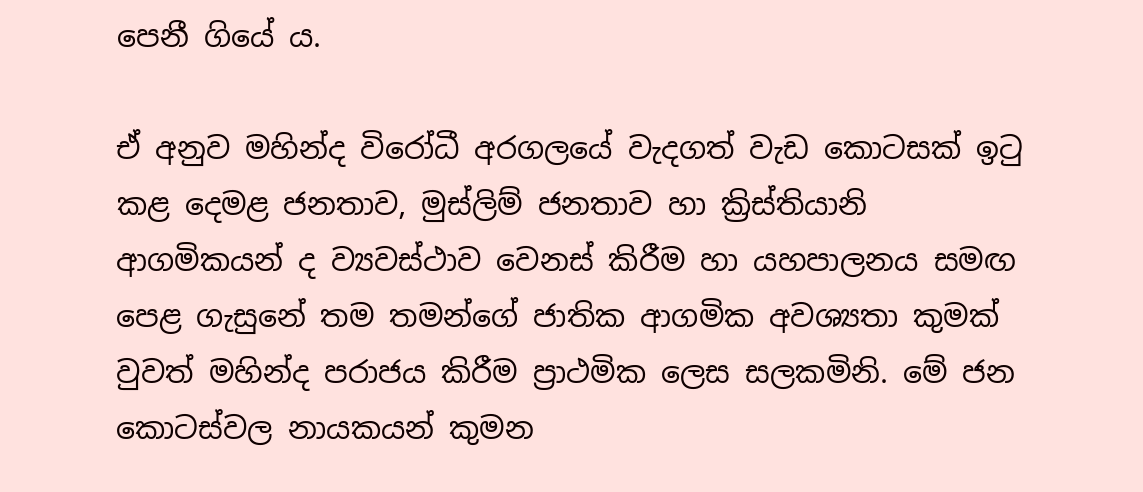පෙනී ගියේ ය.

ඒ අනුව මහින්ද විරෝධී අරගලයේ වැදගත් වැඩ කොටසක් ඉටු කළ දෙමළ ජනතාව, මුස්ලිම් ජනතාව හා ක්‍රිස්තියානි ආගමිකයන් ද ව්‍යවස්ථාව වෙනස් කිරීම හා යහපාලනය සමඟ පෙළ ගැසුනේ තම තමන්ගේ ජාතික ආගමික අවශ්‍යතා කුමක් වුවත් මහින්ද පරාජය කිරීම ප්‍රාථමික ලෙස සලකමිනි. මේ ජන කොටස්වල නායකයන් කුමන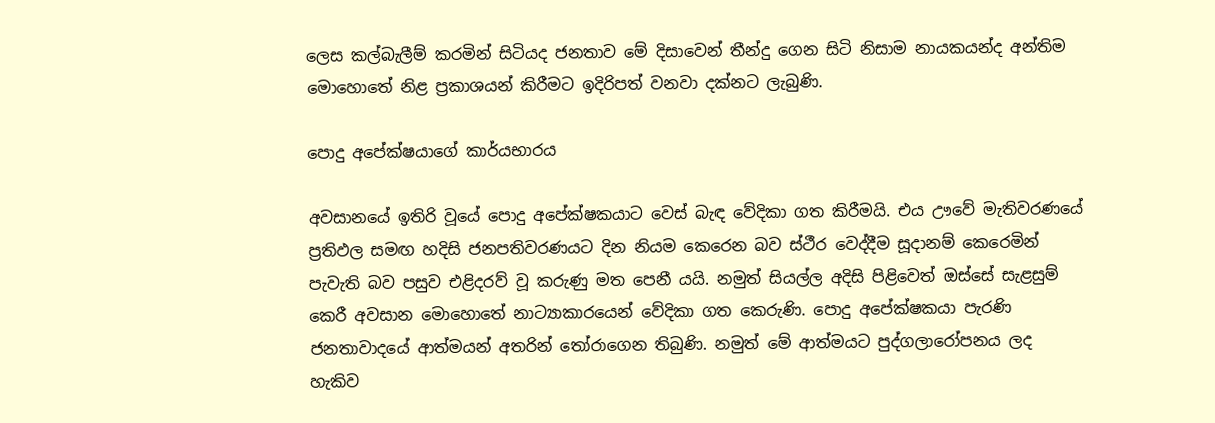ලෙස කල්බැලීම් කරමින් සිටියද ජනතාව මේ දිසාවෙන් තීන්දු ගෙන සිටි නිසාම නායකයන්ද අන්තිම මොහොතේ නිළ ප්‍රකාශයන් කිරීමට ඉදිරිපත් වනවා දක්නට ලැබුණි.

පොදු අපේක්ෂයාගේ කාර්යභාරය

අවසානයේ ඉතිරි වූයේ පොදු අපේක්ෂකයාට වෙස් බැඳ වේදිකා ගත කිරීමයි. එය ඌවේ මැතිවරණයේ ප්‍රතිඵල සමඟ හදිසි ජනපතිවරණයට දින නියම කෙරෙන බව ස්ථීර වෙද්දීම සූදානම් කෙරෙමින් පැවැති බව පසුව එළිදරව් වූ කරුණු මත පෙනී යයි. නමුත් සියල්ල අදිසි පිළිවෙත් ඔස්සේ සැළසුම් කෙරී අවසාන මොහොතේ නාට්‍යාකාරයෙන් වේදිකා ගත කෙරුණි. පොදු අපේක්ෂකයා පැරණි ජනතාවාදයේ ආත්මයන් අතරින් තෝරාගෙන තිබුණි. නමුත් මේ ආත්මයට පුද්ගලාරෝපනය ලද හැකිව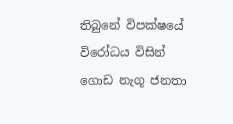තිබුනේ විපක්ෂයේ විරෝධය විසින් ගොඩ නැගූ ජනතා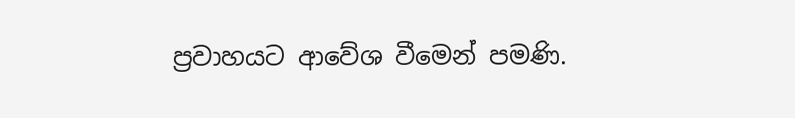ප්‍රවාහයට ආවේශ වීමෙන් පමණි.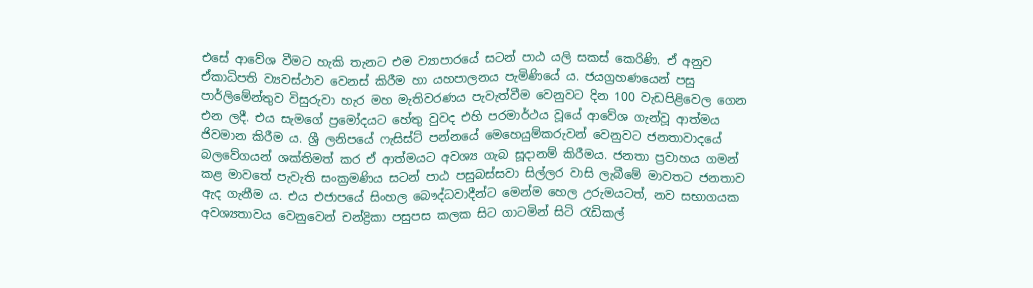එසේ ආවේශ වීමට හැකි තැනට එම ව්‍යාපාරයේ සටන් පාඨ යලි සකස් කෙරිණි. ඒ අනුව ඒකාධිපති ව්‍යවස්ථාව වෙනස් කිරීම හා යහපාලනය පැමිණියේ ය. ජයග්‍රහණයෙන් පසු පාර්ලිමේන්තුව විසුරුවා හැර මහ මැතිවරණය පැවැත්වීම වෙනුවට දින 100 වැඩපිළිවෙල ගෙන එන ලදී. එය සැමගේ ප්‍රමෝදයට හේතු වුවද එහි පරමාර්ථය වූයේ ආවේශ ගැන්වූ ආත්මය ජිවමාන කිරීම ය. ශ්‍රී ලනිපයේ ෆැසිස්ට් පන්නයේ මෙහෙයුම්කරුවන් වෙනුවට ජනතාවාදයේ බලවේගයන් ශක්තිමත් කර ඒ ආත්මයට අවශ්‍ය ගැබ සූදානම් කිරීමය. ජනතා ප්‍රවාහය ගමන් කළ මාවතේ පැවැති සංක්‍රමණිය සටන් පාඨ පසුබස්සවා සිල්ලර වාසි ලැබීමේ මාවතට ජනතාව ඇද ගැනීම ය. එය එජාපයේ සිංහල බෞද්ධවාදීන්ට මෙන්ම හෙල උරුමයටත්, නව සභාගයක අවශ්‍යතාවය වෙනුවෙන් චන්ද්‍රිකා පසුපස කලක සිට ගාටමින් සිටි රැඩිකල්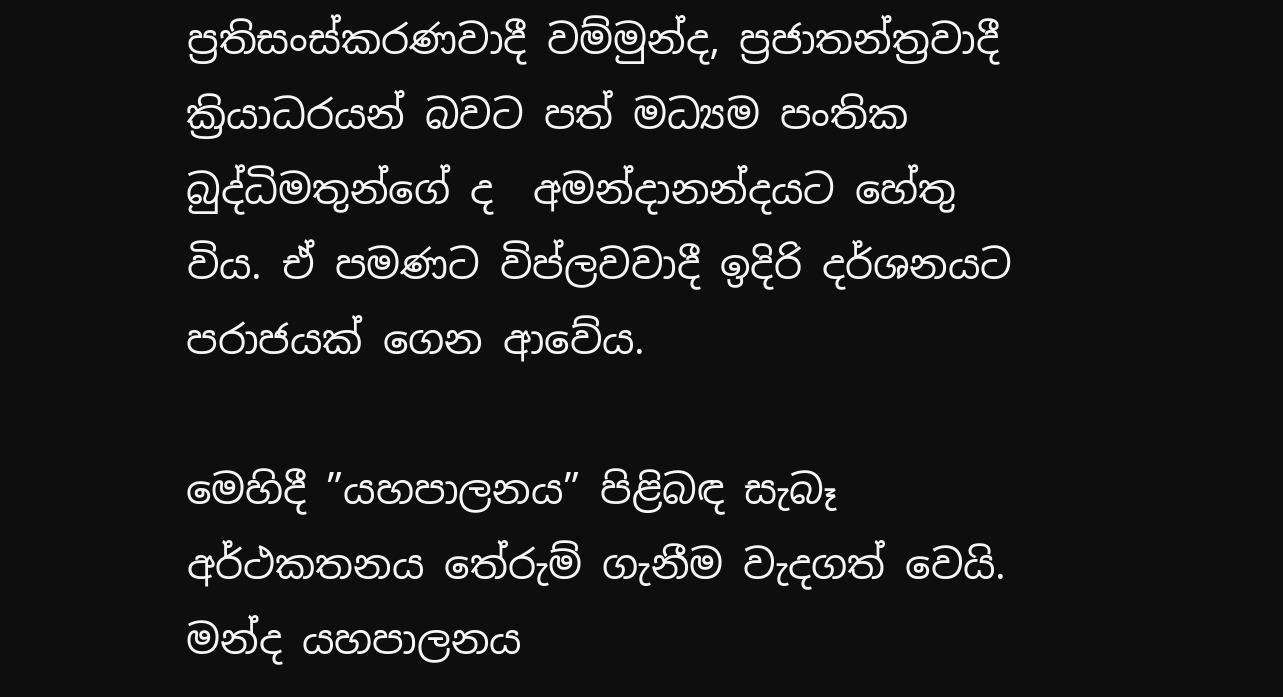ප්‍රතිසංස්කරණවාදී වම්මුන්ද, ප්‍රජාතන්ත්‍රවාදී ක්‍රියාධරයන් බවට පත් මධ්‍යම පංතික බුද්ධිමතුන්ගේ ද  අමන්දානන්දයට හේතු විය. ඒ පමණට විප්ලවවාදී ඉදිරි දර්ශනයට පරාජයක් ගෙන ආවේය.

මෙහිදී ”යහපාලනය” පිළිබඳ සැබෑ අර්ථකතනය තේරුම් ගැනීම වැදගත් වෙයි.  මන්ද යහපාලනය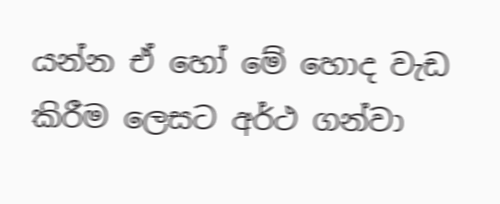යන්න ඒ හෝ මේ හොද වැඩ කිරීම ලෙසට අර්ථ ගන්වා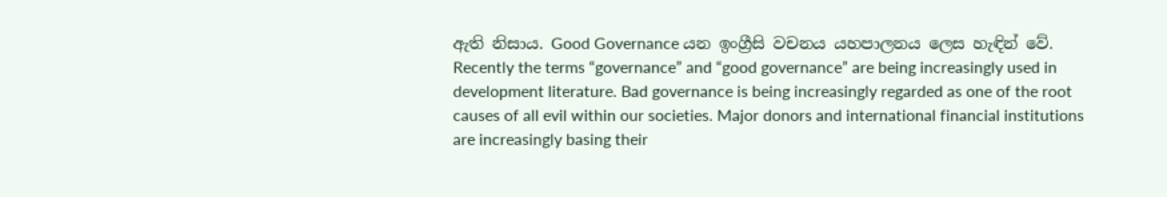ඇති නිසාය. Good Governance යන ඉංග්‍රීසි වචනය යහපාලනය ලෙස හැඳින් වේ.  Recently the terms “governance” and “good governance” are being increasingly used in development literature. Bad governance is being increasingly regarded as one of the root causes of all evil within our societies. Major donors and international financial institutions are increasingly basing their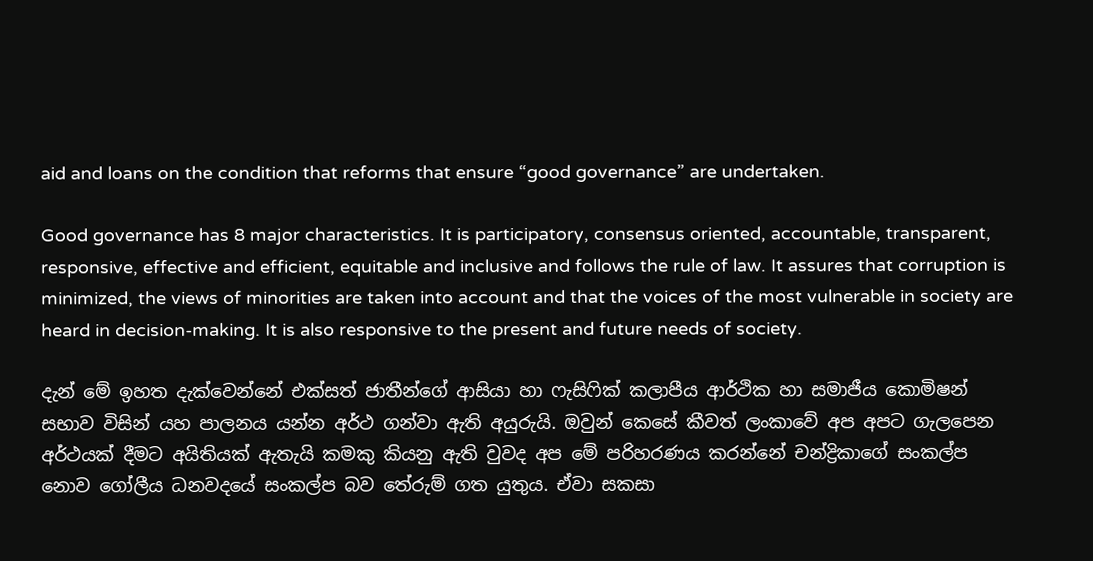aid and loans on the condition that reforms that ensure “good governance” are undertaken.

Good governance has 8 major characteristics. It is participatory, consensus oriented, accountable, transparent, responsive, effective and efficient, equitable and inclusive and follows the rule of law. It assures that corruption is minimized, the views of minorities are taken into account and that the voices of the most vulnerable in society are heard in decision-making. It is also responsive to the present and future needs of society.

දැන් මේ ඉහත දැක්වෙන්නේ එක්සත් ජාතීන්ගේ ආසියා හා ෆැසිෆික් කලාපීය ආර්ථික හා සමාජීය කොමිෂන් සභාව විසින් යහ පාලනය යන්න අර්ථ ගන්වා ඇති අයුරුයි. ඔවුන් කෙසේ කීවත් ලංකාවේ අප අපට ගැලපෙන අර්ථයක් දීමට අයිතියක් ඇතැයි කමකු කියනු ඇති වුවද අප මේ පරිහරණය කරන්නේ චන්ද්‍රිකාගේ සංකල්ප නොව ගෝලීය ධනවදයේ සංකල්ප බව තේරුම් ගත යුතුය. ඒවා සකසා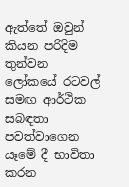ඇත්තේ ඔවුන් කියන පරිදිම තුන්වන ලෝකයේ රටවල් සමඟ ආර්ථික සබඳතා පවත්වාගෙන යෑමේ දී භාවිතා කරන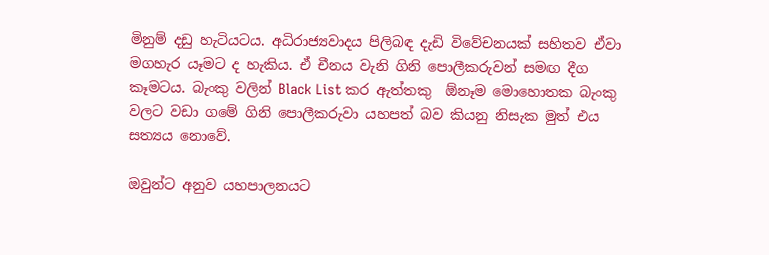මිනුම් දඩු හැටියටය. අධිරාජ්‍යවාදය පිලිබඳ දැඩි විවේචනයක් සහිතව ඒවා මගහැර යෑමට ද හැකිය. ඒ චීනය වැනි ගිනි පොලීකරුවන් සමඟ දීග කෑමටය. බැංකු වලින් Black List කර ඇත්තකු  ඕනෑම මොහොතක බැංකු වලට වඩා ගමේ ගිනි පොලීකරුවා යහපත් බව කියනු නිසැක මුත් එය සත්‍යය නොවේ.

ඔවුන්ට අනුව යහපාලනයට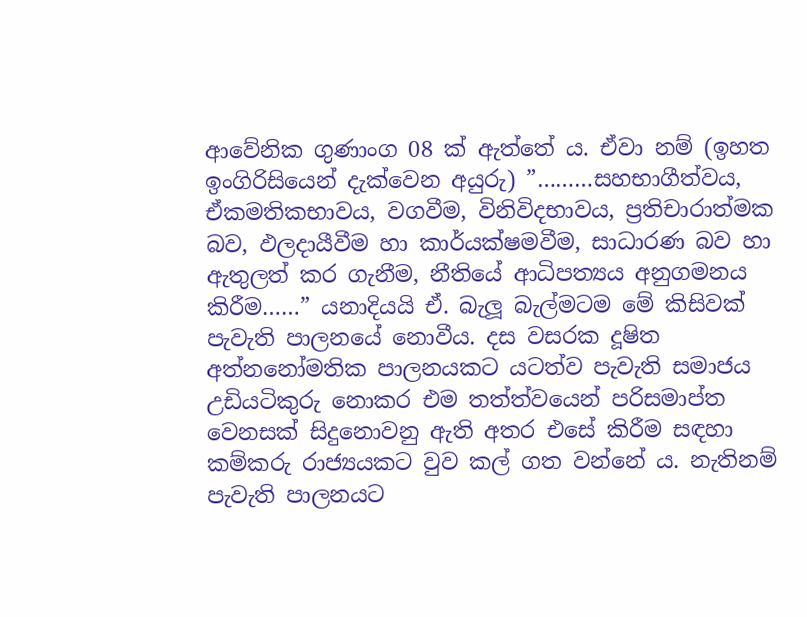ආවේනික ගුණාංග 08 ක් ඇත්තේ ය. ඒවා නම් (ඉහත ඉංගිරිසියෙන් දැක්වෙන අයුරු) ”………සහභාගීත්වය, ඒකමතිකභාවය, වගවීම, විනිවිදභාවය, ප්‍රතිචාරාත්මක බව, ඵලදායීවීම හා කාර්යක්ෂමවීම, සාධාරණ බව හා ඇතුලත් කර ගැනීම, නීතියේ ආධිපත්‍යය අනුගමනය කිරීම……” යනාදියයි ඒ. බැලූ බැල්මටම මේ කිසිවක් පැවැති පාලනයේ නොවීය. දස වසරක දූෂිත අත්නනෝමතික පාලනයකට යටත්ව පැවැති සමාජය උඩියටිකුරු නොකර එම තත්ත්වයෙන් පරිසමාප්ත වෙනසක් සිදුනොවනු ඇති අතර එසේ කිරීම සඳහා කම්කරු රාජ්‍යයකට වුව කල් ගත වන්නේ ය. නැතිනම් පැවැති පාලනයට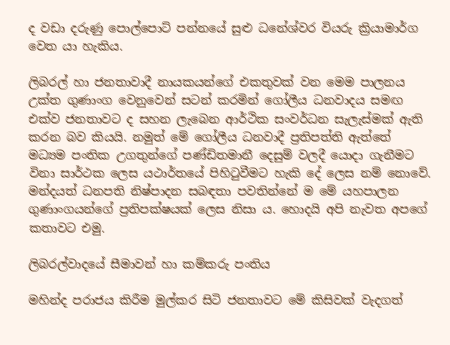ද වඩා දරුණු පොල්පොට් පන්නයේ සුළු ධනේශ්වර වියරු ක්‍රියාමාර්ග වෙත යා හැකිය.

ලිබරල් හා ජනතාවාදී නායකයන්ගේ එකතුවක් වන මෙම පාලනය උක්ත ගුණාංග වෙනුවෙන් සටන් කරමින් ගෝලීය ධනවාදය සමඟ එක්ව ජනතාවට ද සහන ලැබෙන ආර්ථික සංවර්ධන සැලැස්මක් ඇති කරන බව කියයි. නමුත් මේ ගෝලීය ධනවාදී ප්‍රතිපත්ති ඇත්තේ මධ්‍යම පංතික උගතුන්ගේ පණ්ඩිතමානී දෙසුම් වලදී යොදා ගැනීමට විනා සාර්ථක ලෙස යථාර්තයේ පිහිටුවීමට හැකි දේ ලෙස නම් නොවේ. මන්දයත් ධනපති නිෂ්පාදන සබඳතා පවතින්නේ ම මේ යහපාලන ගුණාංගයන්ගේ ප්‍රතිපක්ෂයක් ලෙස නිසා ය. හොදයි අපි නැවත අපගේ කතාවට එමු.

ලිබරල්වාදයේ සීමාවන් හා කම්කරු පංතිය

මහින්ද පරාජය කිරීම මුල්කර සිටි ජනතාවට මේ කිසිවක් වැදගත්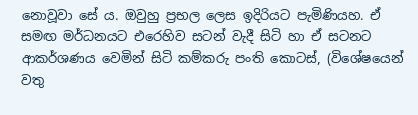නොවූවා සේ ය. ඔවුහු ප්‍රභල ලෙස ඉදිරියට පැමිණියහ. ඒ සමඟ මර්ධනයට එරෙහිව සටන් වැදී සිටි හා ඒ සටනට ආකර්ශණය වෙමින් සිටි කම්කරු පංති කොටස්, (විශේෂයෙන් වතු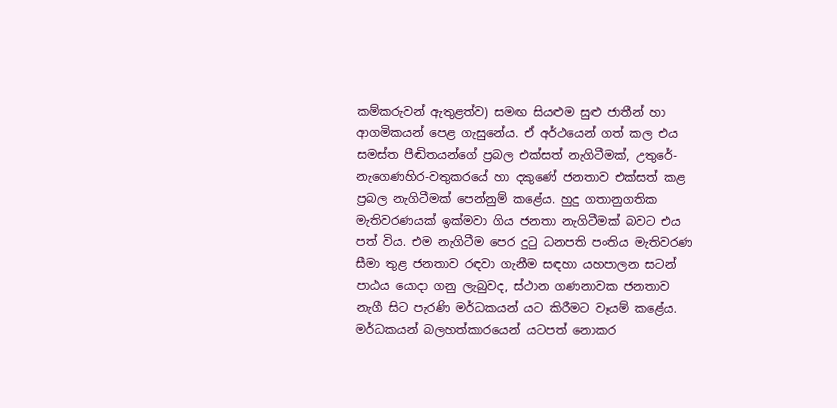කම්කරුවන් ඇතුළත්ව) සමඟ සියළුම සුළු ජාතීන් හා ආගමිකයන් පෙළ ගැසුනේය. ඒ අර්ථයෙන් ගත් කල එය සමස්ත පීඬිතයන්ගේ ප්‍රබල එක්සත් නැගිටීමක්, උතුරේ-නැගෙණහිර-වතුකරයේ හා දකුණේ ජනතාව එක්සත් කළ ප්‍රබල නැගිටීමක් පෙන්නුම් කළේය. හුදු ගතානුගතික මැතිවරණයක් ඉක්මවා ගිය ජනතා නැගිටීමක් බවට එය පත් විය. එම නැගිටීම පෙර දුටු ධනපති පංතිය මැතිවරණ සීමා තුළ ජනතාව රඳවා ගැනීම සඳහා යහපාලන සටන් පාඨය යොදා ගනු ලැබුවද, ස්ථාන ගණනාවක ජනතාව නැගී සිට පැරණි මර්ධකයන් යට කිරීමට වෑයම් කළේය.  මර්ධකයන් බලහත්කාරයෙන් යටපත් නොකර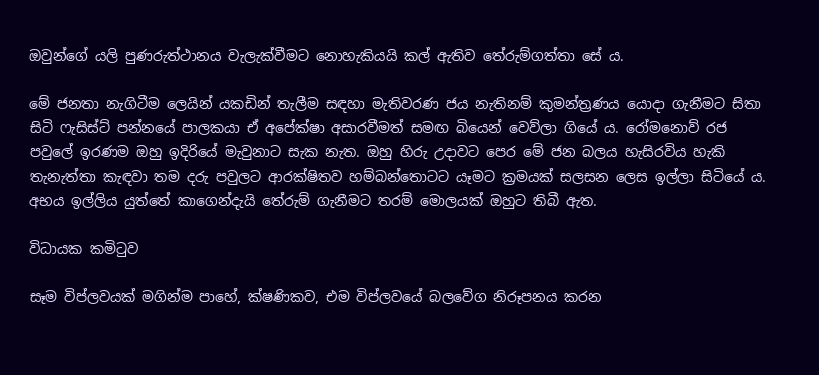ඔවුන්ගේ යලි පුණරුත්ථානය වැලැක්වීමට නොහැකියයි කල් ඇතිව තේරුම්ගත්තා සේ ය.

මේ ජනතා නැගිටීම ලෙයින් යකඩින් තැලීම සඳහා මැතිවරණ ජය නැතිනම් කුමන්ත්‍රණය යොදා ගැනීමට සිතා සිටි ෆැසිස්ට් පන්නයේ පාලකයා ඒ අපේක්ෂා අසාරවීමත් සමඟ බියෙන් වෙව්ලා ගියේ ය. රෝමනොව් රජ පවුලේ ඉරණම ඔහු ඉදිරියේ මැවුනාට සැක නැත. ඔහු හිරු උදාවට පෙර මේ ජන බලය හැසිරවිය හැකි තැනැත්තා කැඳවා තම දරු පවුලට ආරක්ෂිතව හම්බන්තොටට යෑමට ක්‍රමයක් සලසන ලෙස ඉල්ලා සිටියේ ය. අභය ඉල්ලිය යුත්තේ කාගෙන්දැයි තේරුම් ගැනීමට තරම් මොලයක් ඔහුට තිබී ඇත.

විධායක කමිටුව

සෑම විප්ලවයක් මගින්ම පාහේ, ක්ෂණිකව, එම විප්ලවයේ බලවේග නිරූපනය කරන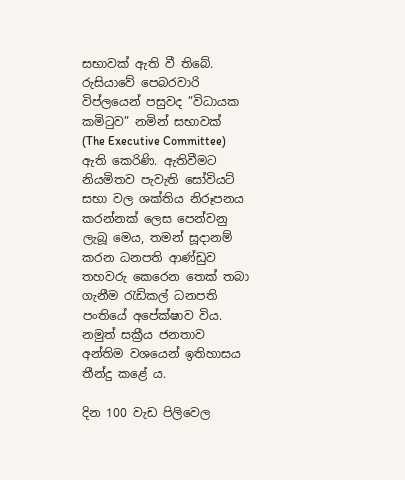සභාවක් ඇති වී තිබේ. රුසියාවේ පෙබරවාරි විප්ලයෙන් පසුවද ”විධායක කමිටුව” නමින් සභාවක් (The Executive Committee) ඇති කෙරිණි. ඇතිවීමට නියමිතව පැවැති සෝවියට් සභා වල ශක්තිය නිරූපනය කරන්නක් ලෙස පෙන්වනු ලැබූ මෙය, තමන් සූදානම් කරන ධනපති ආණ්ඩුව තහවරු කෙරෙන තෙක් තබා ගැනීම රැඩිකල් ධනපති පංතියේ අපේක්ෂාව විය. නමුත් සක්‍රීය ජනතාව අන්තිම වශයෙන් ඉතිහාසය තීන්දු කළේ ය.

දින 100 වැඩ පිලිවෙල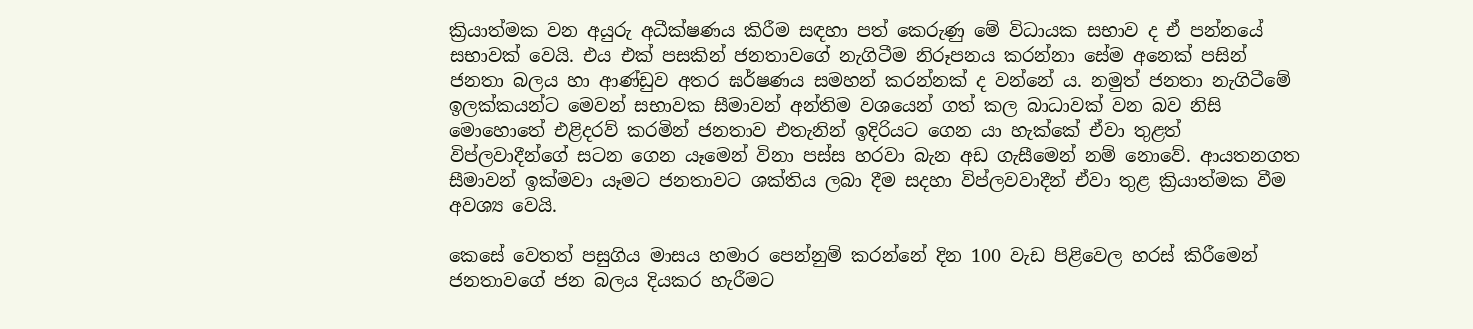ක්‍රියාත්මක වන අයුරු අධීක්ෂණය කිරීම සඳහා පත් කෙරුණු මේ විධායක සභාව ද ඒ පන්නයේ සභාවක් වෙයි. එය එක් පසකින් ජනතාවගේ නැගිටීම නිරූපනය කරන්නා සේම අනෙක් පසින් ජනතා බලය හා ආණ්ඩුව අතර ඝර්ෂණය සමහන් කරන්නක් ද වන්නේ ය. නමුත් ජනතා නැගිටීමේ ඉලක්කයන්ට මෙවන් සභාවක සීමාවන් අන්තිම වශයෙන් ගත් කල බාධාවක් වන බව නිසි මොහොතේ එළිදරව් කරමින් ජනතාව එතැනින් ඉදිරියට ගෙන යා හැක්කේ ඒවා තුළත් විප්ලවාදීන්ගේ සටන ගෙන යෑමෙන් විනා පස්ස හරවා බැන අඩ ගැසීමෙන් නම් නොවේ. ආයතනගත සීමාවන් ඉක්මවා යෑමට ජනතාවට ශක්තිය ලබා දීම සදහා විප්ලවවාදීන් ඒවා තුළ ක්‍රියාත්මක වීම අවශ්‍ය වෙයි.

කෙසේ වෙතත් පසුගිය මාසය හමාර පෙන්නුම් කරන්නේ දින 100 වැඩ පිළිවෙල හරස් කිරීමෙන් ජනතාවගේ ජන බලය දියකර හැරීමට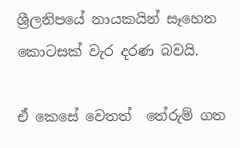ශ්‍රීලනිපයේ නායකයින් සෑහෙන කොටසක් වැර දරණ බවයි.

ඒ කෙසේ වෙතත්  තේරුම් ගත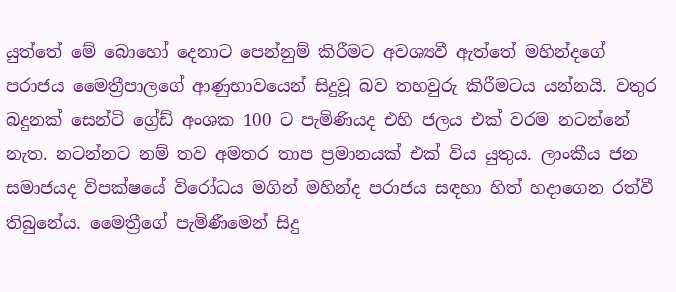යුත්තේ මේ බොහෝ දෙනාට පෙන්නුම් කිරීමට අවශ්‍යවී ඇත්තේ මහින්දගේ පරාජය මෛත්‍රීපාලගේ ආණුභාවයෙන් සිදුවූ බව තහවුරු කිරීමටය යන්නයි. වතුර බදුනක් සෙන්ටි ග්‍රේඩ් අංශක 100 ට පැමිණියද එහි ජලය එක් වරම නටන්නේ නැත. නටන්නට නම් තව අමතර තාප ප්‍රමානයක් එක් විය යුතුය. ලාංකීය ජන සමාජයද විපක්ෂයේ විරෝධය මගින් මහින්ද පරාජය සඳහා හිත් හදාගෙන රත්වී තිබුනේය. මෛත්‍රීගේ පැමිණීමෙන් සිදු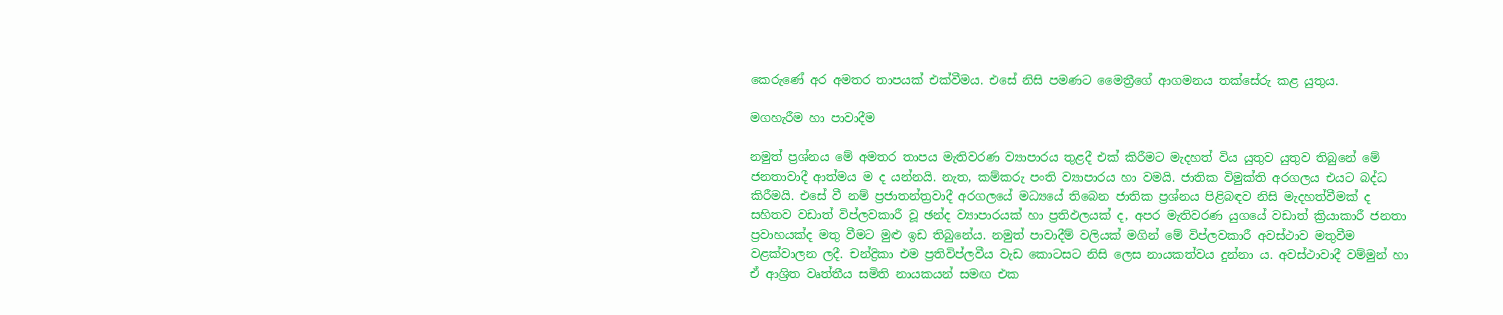කෙරුණේ අර අමතර තාපයක් එක්වීමය. එසේ නිසි පමණට මෛත්‍රීගේ ආගමනය තක්සේරු කළ යුතුය.

මගහැරීම හා පාවාදීම

නමුත් ප්‍රශ්නය මේ අමතර තාපය මැතිවරණ ව්‍යාපාරය තුළදී එක් කිරීමට මැදහත් විය යුතුව යුතුව තිබුනේ මේ ජනතාවාදී ආත්මය ම ද යන්නයි. නැත, කම්කරු පංති ව්‍යාපාරය හා වමයි. ජාතික විමුක්ති අරගලය එයට බද්ධ කිරීමයි. එසේ වී නම් ප්‍රජාතන්ත්‍රවාදී අරගලයේ මධ්‍යයේ තිබෙන ජාතික ප්‍රශ්නය පිළිබඳව නිසි මැදහත්වීමක් ද සහිතව වඩාත් විප්ලවකාරී වූ ඡන්ද ව්‍යාපාරයක් හා ප්‍රතිඵලයක් ද, අපර මැතිවරණ යුගයේ වඩාත් ක්‍රියාකාරී ජනතා ප්‍රවාහයක්ද මතු වීමට මුළු ඉඩ තිබුනේය. නමුත් පාවාදීම් වලියක් මගින් මේ විප්ලවකාරී අවස්ථාව මතුවීම වළක්වාලන ලදී. චන්ද්‍රිකා එම ප්‍රතිවිප්ලවීය වැඩ කොටසට නිසි ලෙස නායකත්වය දුන්නා ය. අවස්ථාවාදී වම්මුන් හා ඒ ආශ්‍රිත වෘත්තීය සමිති නායකයන් සමඟ එක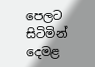පෙලට සිටිමින් දෙමළ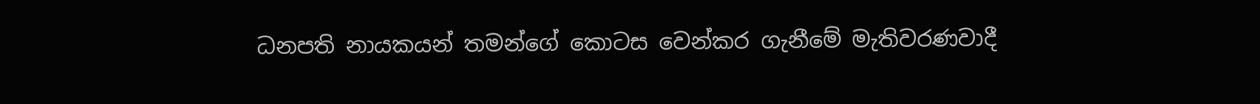ධනපති නායකයන් තමන්ගේ කොටස වෙන්කර ගැනීමේ මැතිවරණවාදී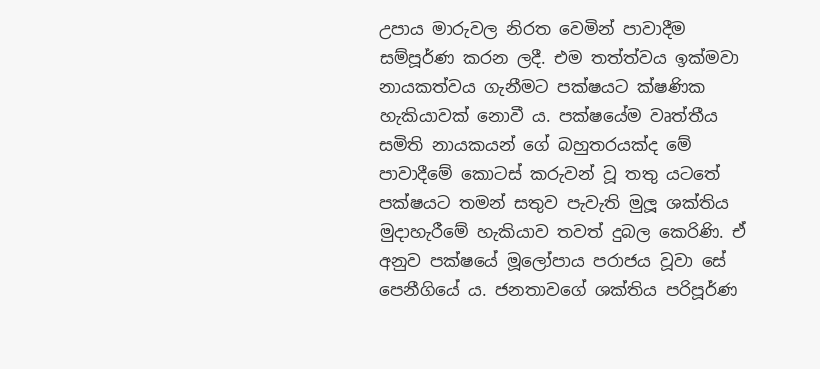උපාය මාරුවල නිරත වෙමින් පාවාදීම සම්පූර්ණ කරන ලදී. එම තත්ත්වය ඉක්මවා නායකත්වය ගැනීමට පක්ෂයට ක්ෂණික හැකියාවක් නොවී ය. පක්ෂයේම වෘත්තීය සමිති නායකයන් ගේ බහුතරයක්ද මේ පාවාදීමේ කොටස් කරුවන් වූ තතු යටතේ පක්ෂයට තමන් සතුව පැවැති මුලූ ශක්තිය මුදාහැරීමේ හැකියාව තවත් දුබල කෙරිණි. ඒ අනුව පක්ෂයේ මූලෝපාය පරාජය වූවා සේ පෙනීගියේ ය. ජනතාවගේ ශක්තිය පරිපූර්ණ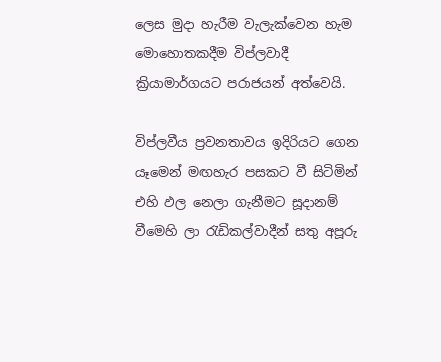ලෙස මුදා හැරීම වැලැක්වෙන හැම මොහොතකදීම විප්ලවාදී ක්‍රියාමාර්ගයට පරාජයන් අත්වෙයි.

විප්ලවීය ප්‍රවනතාවය ඉදිරියට ගෙන යෑමෙන් මඟහැර පසකට වී සිටිමින් එහි ඵල නෙලා ගැනීමට සූදානම් වීමෙහි ලා රැඩිකල්වාදීන් සතු අපූරු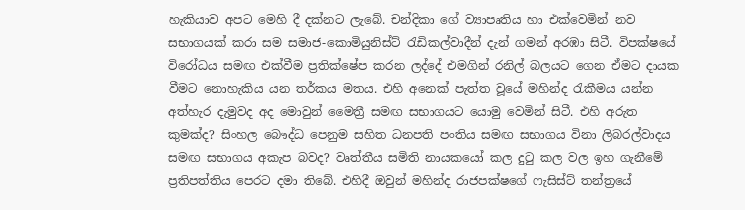හැකියාව අපට මෙහි දී දක්නට ලැබේ. චන්දිකා ගේ ව්‍යාපෘතිය හා එක්වෙමින් නව සභාගයක් කරා සම සමාජ-කොමියුනිස්ට් රැඩිකල්වාදීන් දැන් ගමන් අරඹා සිටී. විපක්ෂයේ විරෝධය සමඟ එක්වීම ප්‍රතික්ෂේප කරන ලද්දේ එමගින් රනිල් බලයට ගෙන ඒමට දායක වීමට නොහැකිය යන තර්කය මතය. එහි අනෙක් පැත්ත වූයේ මහින්ද රැකීමය යන්න අත්හැර දැමුවද අද මොවුන් මෛත්‍රී සමඟ සභාගයට යොමු වෙමින් සිටී. එහි අරුත කුමක්ද? සිංහල බෞද්ධ පෙනුම සහිත ධනපති පංතිය සමඟ සභාගය විනා ලිබරල්වාදය සමඟ සභාගය අකැප බවද? වෘත්තීය සමිති නායකයෝ කල දුටු කල වල ඉහ ගැනීමේ ප්‍රතිපත්තිය පෙරට දමා තිබේ. එහිදී ඔවුන් මහින්ද රාජපක්ෂගේ ෆැසිස්ට් තන්ත්‍රයේ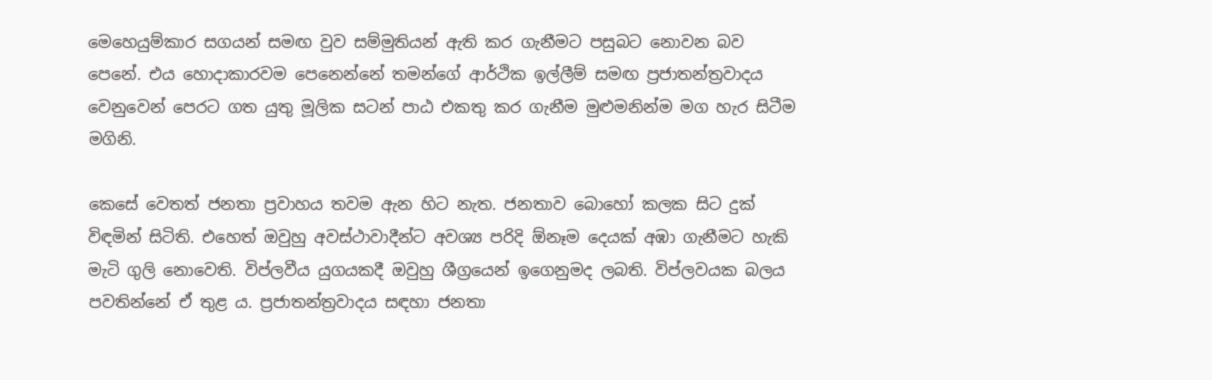මෙහෙයුම්කාර සගයන් සමඟ වුව සම්මුතියන් ඇති කර ගැනීමට පසුබට නොවන බව පෙනේ. එය හොදාකාරවම පෙනෙන්නේ තමන්ගේ ආර්ථික ඉල්ලීම් සමඟ ප්‍රජාතන්ත්‍රවාදය වෙනුවෙන් පෙරට ගත යුතු මූලික සටන් පාඨ එකතු කර ගැනීම මුළුමනින්ම මග හැර සිටීම මගිනි.

කෙසේ වෙතත් ජනතා ප්‍රවාහය තවම ඇන හිට නැත. ජනතාව බොහෝ කලක සිට දුක් විඳමින් සිටිති. එහෙත් ඔවුහු අවස්ථාවාදීන්ට අවශ්‍ය පරිදි ඕනෑම දෙයක් අඹා ගැනීමට හැකි මැටි ගුලි නොවෙති. විප්ලවීය යුගයකදී ඔවුහු ශීග්‍රයෙන් ඉගෙනුමද ලබති. විප්ලවයක බලය පවතින්නේ ඒ තුළ ය. ප්‍රජාතන්ත්‍රවාදය සඳහා ජනතා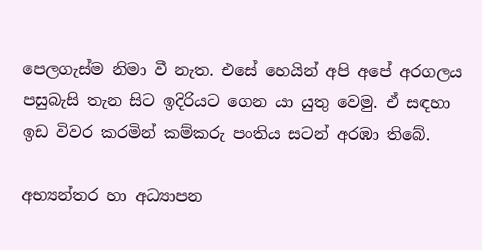පෙලගැස්ම නිමා වී නැත. එසේ හෙයින් අපි අපේ අරගලය පසුබැසි තැන සිට ඉදිරියට ගෙන යා යුතු වෙමු. ඒ සඳහා ඉඩ විවර කරමින් කම්කරු පංතිය සටන් අරඹා තිබේ.

අභ්‍යන්තර හා අධ්‍යාපන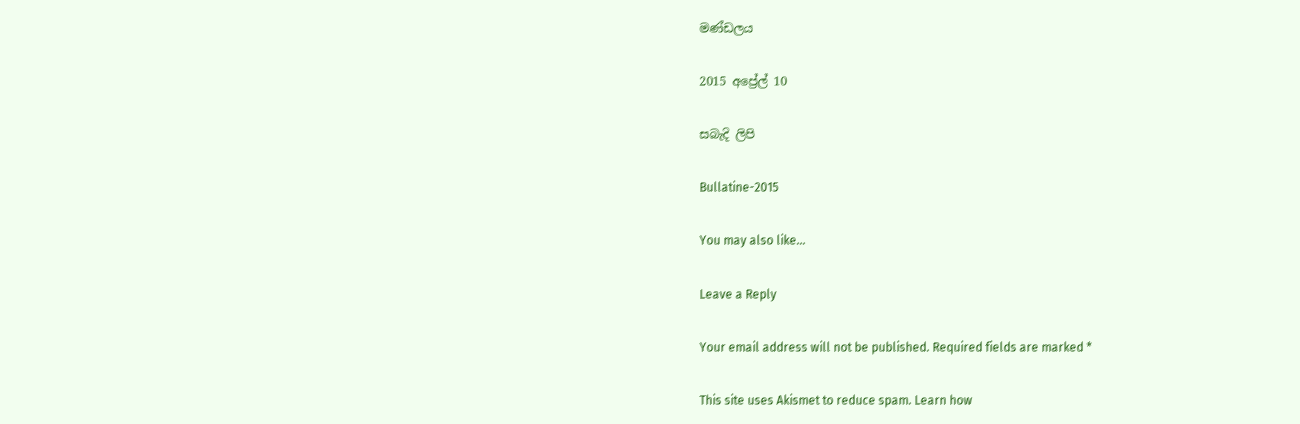මණ්ඩලය

2015 අප්‍රේල් 10

සබැදි ලිපි

Bullatine-2015

You may also like...

Leave a Reply

Your email address will not be published. Required fields are marked *

This site uses Akismet to reduce spam. Learn how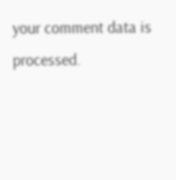your comment data is processed.